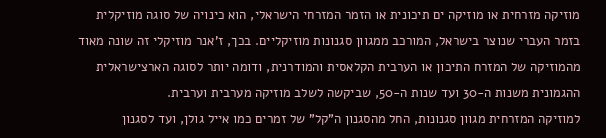מוזיקה מזרחית או מוזיקה ים תיכונית או הזמר המזרחי הישראלי, הוא כינויה של סוגה מוזיקלית בזמר העברי שנוצר בישראל, המורכב ממגוון סגנונות מוזיקליים. בכך, ז'אנר מוזיקלי זה שונה מאוד מהמוזיקה של המזרח התיכון או הערבית הקלאסית והמודרנית, ודומה יותר לסוגה הארצישראלית ההגמונית משנות ה-30 ועד שנות ה-50, שביקשה לשלב מוזיקה מערבית וערבית.
למוזיקה המזרחית מגוון סגנונות, החל מהסגנון ה"קל" של זמרים כמו אייל גולן, ועד לסגנון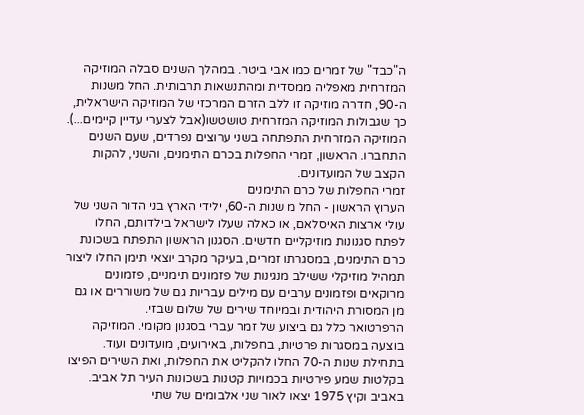ה"כבד" של זמרים כמו אבי ביטר. במהלך השנים סבלה המוזיקה המזרחית מאפליה ממסדית ומהתנשאות תרבותית. החל משנות ה-90, חדרה מוזיקה זו ללב הזרם המרכזי של המוזיקה הישראלית, כך שגבולות המוזיקה המזרחית טושטשו(אבל לצערי עדיין קיימים...).
המוזיקה המזרחית התפתחה בשני ערוצים נפרדים, שעם השנים התחברו. הראשון, זמרי החפלות בכרם התימנים, והשני, להקות הקצב של המועדונים.
זמרי החפלות של כרם התימנים
הערוץ הראשון - החל מ שנות ה-60, ילידי הארץ בני הדור השני של עולי ארצות האיסלאם, או כאלה שעלו לישראל בילדותם, החלו לפתח סגנונות מוזיקליים חדשים. הסגנון הראשון התפתח בשכונת כרם התימנים, במסגרתו זמרים, בעיקר מקרב יוצאי תימן החלו ליצור תמהיל מוזיקלי ששילב מנגינות של פזמונים תימניים, פזמונים מרוקאים ופזמונים ערבים עם מילים עבריות גם של משוררים או גם מן המסורת היהודית ובמיוחד שירים של שלום שבזי.
הרפרטואר כלל גם ביצוע של זמר עברי בסגנון מקומי. המוזיקה בוצעה במסגרות פרטיות, בחפלות, באירועים, מועדונים ועוד. בתחילת שנות ה-70 החלו להקליט את החפלות, ואת השירים הפיצו בקלטות שמע פירטיות בכמויות קטנות בשכונות העיר תל אביב. באביב וקיץ 1975 יצאו לאור שני אלבומים של שתי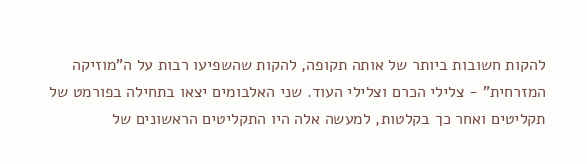להקות חשובות ביותר של אותה תקופה, להקות שהשפיעו רבות על ה"מוזיקה המזרחית" - צלילי הכרם וצלילי העוד. שני האלבומים יצאו בתחילה בפורמט של תקליטים ואחר כך בקלטות, למעשה אלה היו התקליטים הראשונים של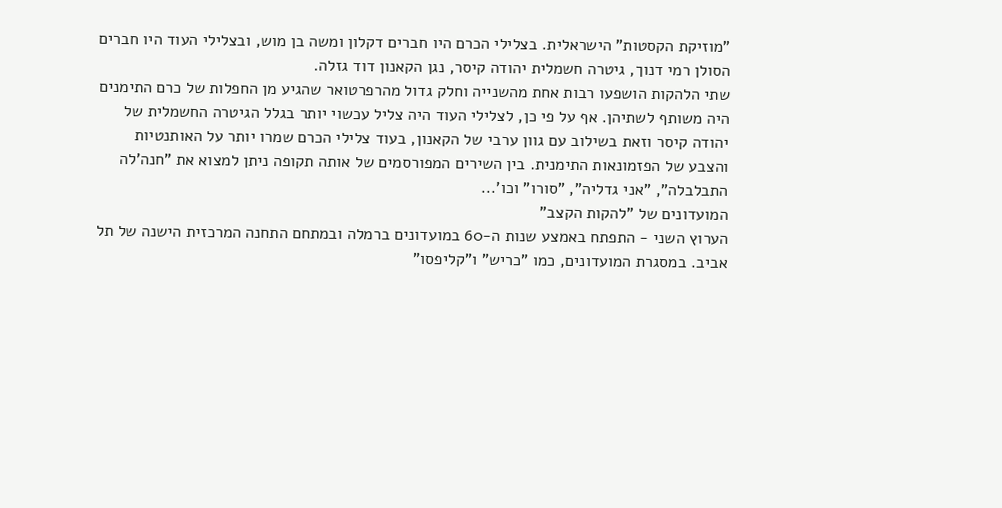"מוזיקת הקסטות" הישראלית. בצלילי הכרם היו חברים דקלון ומשה בן מוש, ובצלילי העוד היו חברים הסולן רמי דנוך, גיטרה חשמלית יהודה קיסר, נגן הקאנון דוד גזלה.
שתי הלהקות הושפעו רבות אחת מהשנייה וחלק גדול מהרפרטואר שהגיע מן החפלות של כרם התימנים היה משותף לשתיהן. אף על פי כן, לצלילי העוד היה צליל עכשוי יותר בגלל הגיטרה החשמלית של יהודה קיסר וזאת בשילוב עם גוון ערבי של הקאנון, בעוד צלילי הכרם שמרו יותר על האותנטיות והצבע של הפזמונאות התימנית. בין השירים המפורסמים של אותה תקופה ניתן למצוא את "חנה'לה התבלבלה", "אני גדליה", "סורו" וכו'...
המועדונים של "להקות הקצב"
הערוץ השני - התפתח באמצע שנות ה-60 במועדונים ברמלה ובמתחם התחנה המרכזית הישנה של תל אביב. במסגרת המועדונים, כמו "כריש" ו"קליפסו"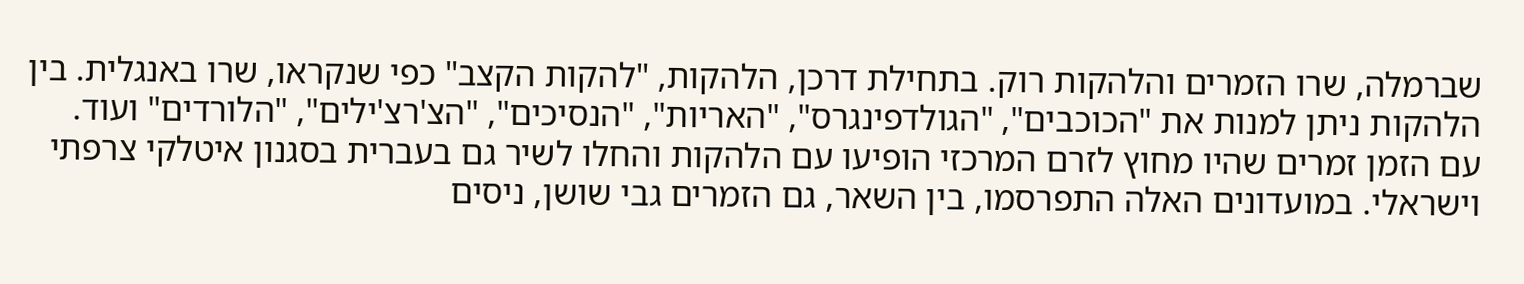שברמלה, שרו הזמרים והלהקות רוק. בתחילת דרכן, הלהקות, "להקות הקצב" כפי שנקראו, שרו באנגלית. בין הלהקות ניתן למנות את "הכוכבים", "הגולדפינגרס", "האריות", "הנסיכים", "הצ'רצ'ילים", "הלורדים" ועוד. עם הזמן זמרים שהיו מחוץ לזרם המרכזי הופיעו עם הלהקות והחלו לשיר גם בעברית בסגנון איטלקי צרפתי וישראלי. במועדונים האלה התפרסמו, בין השאר, גם הזמרים גבי שושן, ניסים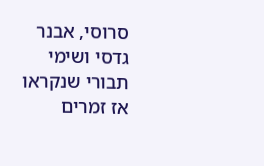סרוסי, אבנר גדסי ושימי תבורי שנקראו אז זמרים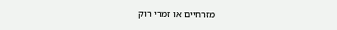מזרחיים או זמרי רוק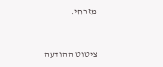מזרחי.



ציטוט ההודעה